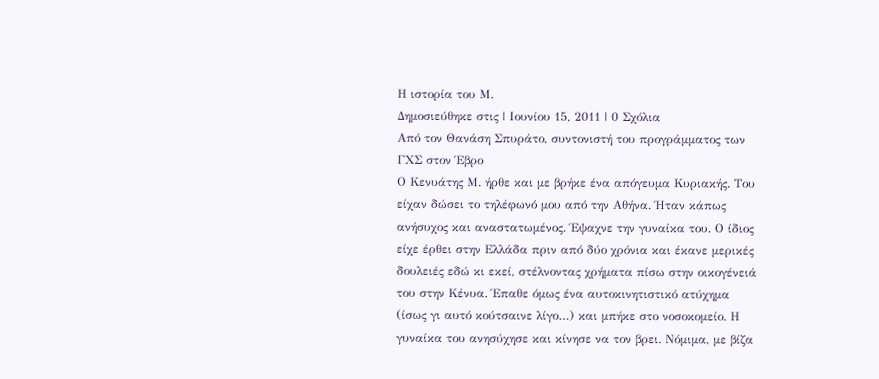Η ιστορία του Μ.
Δημοσιεύθηκε στις | Ιουνίου 15, 2011 | 0 Σχόλια
Από τον Θανάση Σπυράτο, συντονιστή του προγράμματος των ΓΧΣ στον Έβρο
Ο Κενυάτης Μ. ήρθε και με βρήκε ένα απόγευμα Κυριακής. Του είχαν δώσει το τηλέφωνό μου από την Αθήνα. Ήταν κάπως ανήσυχος και αναστατωμένος. Έψαχνε την γυναίκα του. Ο ίδιος είχε έρθει στην Ελλάδα πριν από δύο χρόνια και έκανε μερικές δουλειές εδώ κι εκεί, στέλνοντας χρήματα πίσω στην οικογένειά του στην Κένυα. Έπαθε όμως ένα αυτοκινητιστικό ατύχημα (ίσως γι αυτό κούτσαινε λίγο…) και μπήκε στο νοσοκομείο. Η γυναίκα του ανησύχησε και κίνησε να τον βρει. Νόμιμα, με βίζα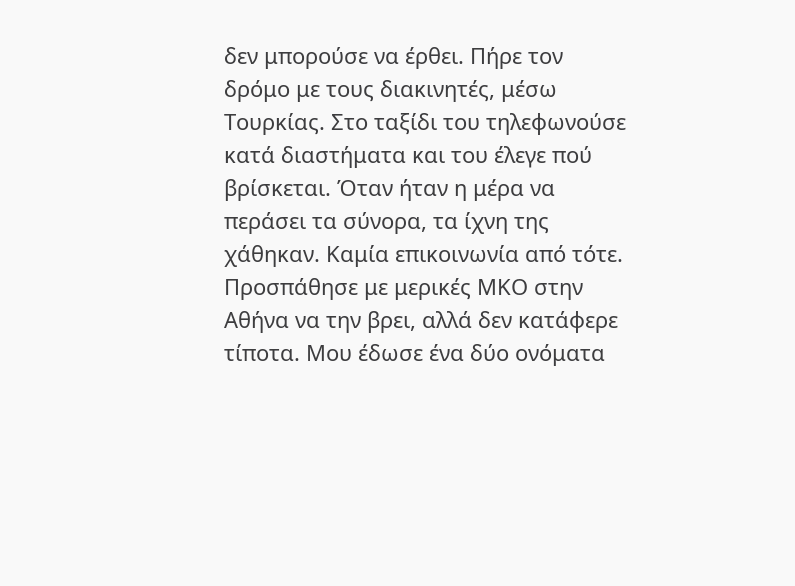δεν μπορούσε να έρθει. Πήρε τον δρόμο με τους διακινητές, μέσω Τουρκίας. Στο ταξίδι του τηλεφωνούσε κατά διαστήματα και του έλεγε πού βρίσκεται. Όταν ήταν η μέρα να περάσει τα σύνορα, τα ίχνη της χάθηκαν. Καμία επικοινωνία από τότε.
Προσπάθησε με μερικές ΜΚΟ στην Αθήνα να την βρει, αλλά δεν κατάφερε τίποτα. Μου έδωσε ένα δύο ονόματα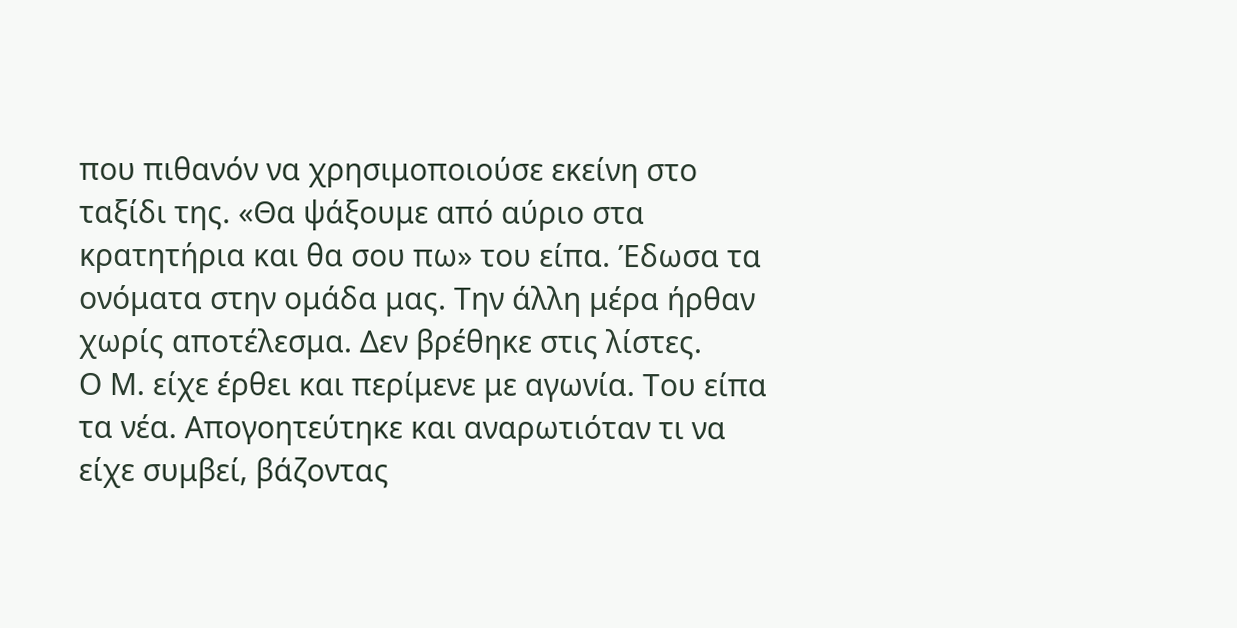που πιθανόν να χρησιμοποιούσε εκείνη στο ταξίδι της. «Θα ψάξουμε από αύριο στα κρατητήρια και θα σου πω» του είπα. Έδωσα τα ονόματα στην ομάδα μας. Την άλλη μέρα ήρθαν χωρίς αποτέλεσμα. Δεν βρέθηκε στις λίστες.
Ο Μ. είχε έρθει και περίμενε με αγωνία. Του είπα τα νέα. Απογοητεύτηκε και αναρωτιόταν τι να είχε συμβεί, βάζοντας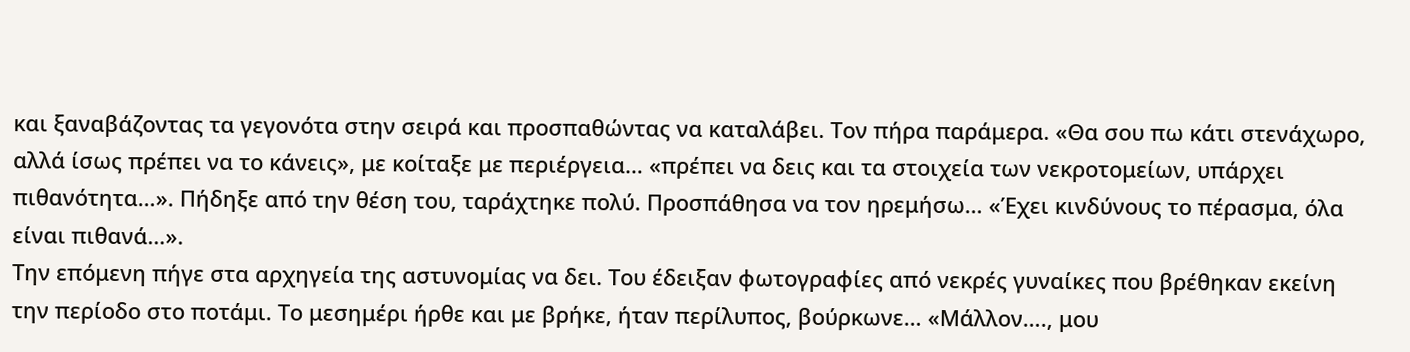και ξαναβάζοντας τα γεγονότα στην σειρά και προσπαθώντας να καταλάβει. Τον πήρα παράμερα. «Θα σου πω κάτι στενάχωρο, αλλά ίσως πρέπει να το κάνεις», με κοίταξε με περιέργεια… «πρέπει να δεις και τα στοιχεία των νεκροτομείων, υπάρχει πιθανότητα…». Πήδηξε από την θέση του, ταράχτηκε πολύ. Προσπάθησα να τον ηρεμήσω… «Έχει κινδύνους το πέρασμα, όλα είναι πιθανά…».
Την επόμενη πήγε στα αρχηγεία της αστυνομίας να δει. Του έδειξαν φωτογραφίες από νεκρές γυναίκες που βρέθηκαν εκείνη την περίοδο στο ποτάμι. Το μεσημέρι ήρθε και με βρήκε, ήταν περίλυπος, βούρκωνε… «Μάλλον…., μου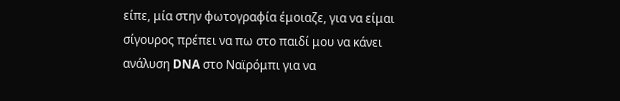είπε, μία στην φωτογραφία έμοιαζε, για να είμαι σίγουρος πρέπει να πω στο παιδί μου να κάνει ανάλυση DNA στο Ναϊρόμπι για να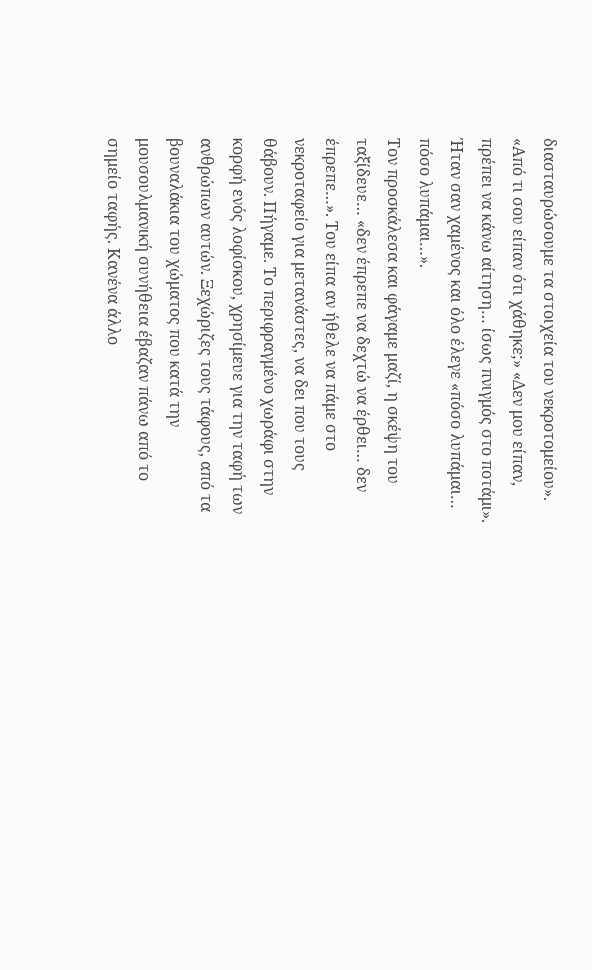διασταυρώσουμε τα στοιχεία του νεκροτομείου». «Από τι σου είπαν ότι χάθηκε;» «Δεν μου είπαν, πρέπει να κάνω αίτηση… ίσως πνιγμός στο ποτάμι». Ήταν σαν χαμένος και όλο έλεγε «πόσο λυπάμαι… πόσο λυπάμαι…».
Τον προσκάλεσα και φάγαμε μαζί, η σκέψη του ταξίδευε… «δεν έπρεπε να δεχτώ να έρθει… δεν έπρεπε…». Του είπα αν ήθελε να πάμε στο νεκροταφείο για μετανάστες, να δει που τους θάβουν. Πήγαμε. Το περιφραγμένο χωράφι στην κορφή ενός λοφίσκου, χρησίμευε για την ταφή των ανθρώπων αυτών. Ξεχώριζες τους τάφους, από τα βουναλάκια του χώματος που κατά την μουσουλμανική συνήθεια έβαζαν πάνω από το σημείο ταφής. Κανένα άλλο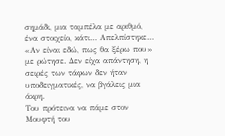σημάδι, μια ταμπέλα με αριθμό, ένα στοιχείο, κάτι… Απελπίστηκε… «Αν είναι εδώ, πως θα ξέρω που» με ρώτησε. Δεν είχα απάντηση, η σειρές των τάφων δεν ήταν υποδειγματικές, να βγάλεις μια άκρη.
Του πρότεινα να πάμε στον Μουφτή του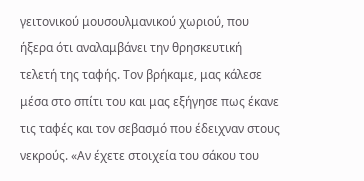γειτονικού μουσουλμανικού χωριού, που ήξερα ότι αναλαμβάνει την θρησκευτική τελετή της ταφής. Τον βρήκαμε, μας κάλεσε μέσα στο σπίτι του και μας εξήγησε πως έκανε τις ταφές και τον σεβασμό που έδειχναν στους νεκρούς. «Αν έχετε στοιχεία του σάκου του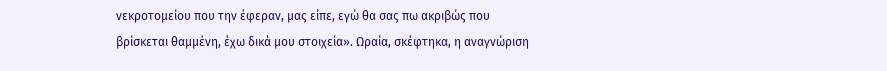νεκροτομείου που την έφεραν, μας είπε, εγώ θα σας πω ακριβώς που βρίσκεται θαμμένη, έχω δικά μου στοιχεία». Ωραία, σκέφτηκα, η αναγνώριση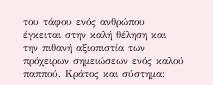του τάφου ενός ανθρώπου έγκειται στην καλή θέληση και την πιθανή αξιοπιστία των πρόχειρων σημειώσεων ενός καλού παππού. Κράτος και σύστημα: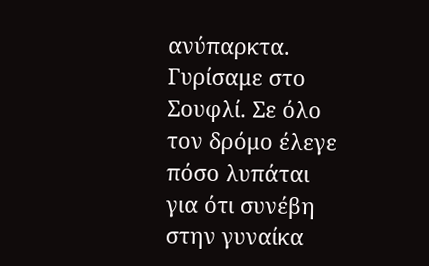ανύπαρκτα.
Γυρίσαμε στο Σουφλί. Σε όλο τον δρόμο έλεγε πόσο λυπάται για ότι συνέβη στην γυναίκα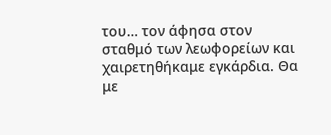του… τον άφησα στον σταθμό των λεωφορείων και χαιρετηθήκαμε εγκάρδια. Θα με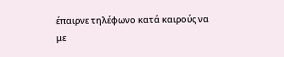έπαιρνε τηλέφωνο κατά καιρούς να με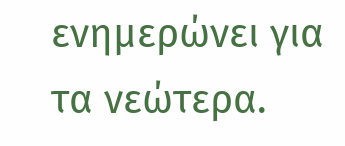ενημερώνει για τα νεώτερα.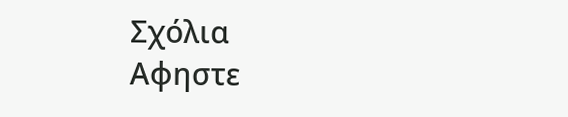Σχόλια
Αφηστε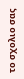το σχολιο σας